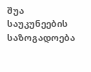შუა საუკუნეების საზოგადოება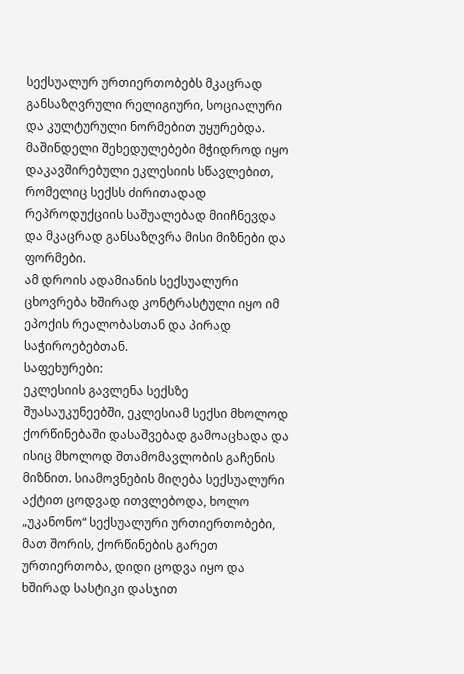სექსუალურ ურთიერთობებს მკაცრად განსაზღვრული რელიგიური, სოციალური და კულტურული ნორმებით უყურებდა. მაშინდელი შეხედულებები მჭიდროდ იყო დაკავშირებული ეკლესიის სწავლებით, რომელიც სექსს ძირითადად რეპროდუქციის საშუალებად მიიჩნევდა და მკაცრად განსაზღვრა მისი მიზნები და ფორმები.
ამ დროის ადამიანის სექსუალური ცხოვრება ხშირად კონტრასტული იყო იმ ეპოქის რეალობასთან და პირად საჭიროებებთან.
საფეხურები:
ეკლესიის გავლენა სექსზე
შუასაუკუნეებში, ეკლესიამ სექსი მხოლოდ ქორწინებაში დასაშვებად გამოაცხადა და ისიც მხოლოდ შთამომავლობის გაჩენის მიზნით. სიამოვნების მიღება სექსუალური აქტით ცოდვად ითვლებოდა, ხოლო „უკანონო“ სექსუალური ურთიერთობები, მათ შორის, ქორწინების გარეთ ურთიერთობა, დიდი ცოდვა იყო და ხშირად სასტიკი დასჯით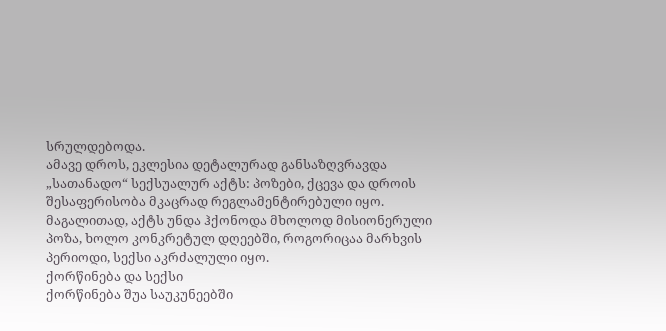სრულდებოდა.
ამავე დროს, ეკლესია დეტალურად განსაზღვრავდა „სათანადო“ სექსუალურ აქტს: პოზები, ქცევა და დროის შესაფერისობა მკაცრად რეგლამენტირებული იყო. მაგალითად, აქტს უნდა ჰქონოდა მხოლოდ მისიონერული პოზა, ხოლო კონკრეტულ დღეებში, როგორიცაა მარხვის პერიოდი, სექსი აკრძალული იყო.
ქორწინება და სექსი
ქორწინება შუა საუკუნეებში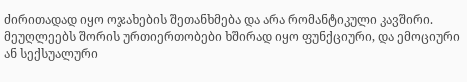ძირითადად იყო ოჯახების შეთანხმება და არა რომანტიკული კავშირი. მეუღლეებს შორის ურთიერთობები ხშირად იყო ფუნქციური, და ემოციური ან სექსუალური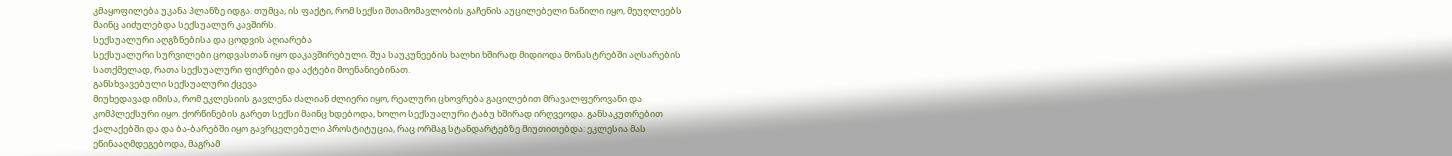კმაყოფილება უკანა პლანზე იდგა. თუმცა, ის ფაქტი, რომ სექსი შთამომავლობის გაჩენის აუცილებელი ნაწილი იყო, მეუღლეებს მაინც აიძულებდა სექსუალურ კავშირს.
სექსუალური აღგზნებისა და ცოდვის აღიარება
სექსუალური სურვილები ცოდვასთან იყო დაკავშირებული. შუა საუკუნეების ხალხი ხშირად მიდიოდა მონასტრებში აღსარების სათქმელად, რათა სექსუალური ფიქრები და აქტები მოენანიებინათ.
განსხვავებული სექსუალური ქცევა
მიუხედავად იმისა, რომ ეკლესიის გავლენა ძალიან ძლიერი იყო, რეალური ცხოვრება გაცილებით მრავალფეროვანი და კომპლექსური იყო. ქორწინების გარეთ სექსი მაინც ხდებოდა, ხოლო სექსუალური ტაბუ ხშირად ირღვეოდა. განსაკუთრებით ქალაქებში და და ბა-ბარებში იყო გავრცელებული პროსტიტუცია, რაც ორმაგ სტანდარტებზე მიუთითებდა: ეკლესია მას ეწინააღმდეგებოდა, მაგრამ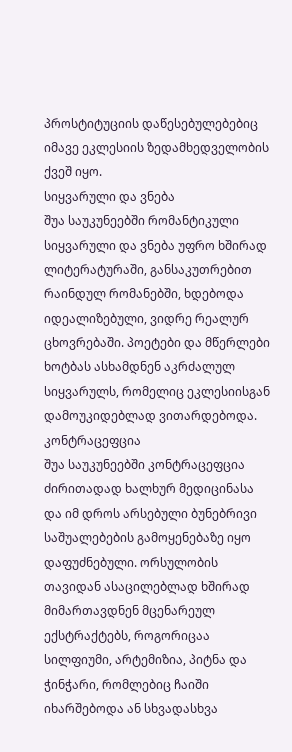პროსტიტუციის დაწესებულებებიც იმავე ეკლესიის ზედამხედველობის ქვეშ იყო.
სიყვარული და ვნება
შუა საუკუნეებში რომანტიკული სიყვარული და ვნება უფრო ხშირად ლიტერატურაში, განსაკუთრებით რაინდულ რომანებში, ხდებოდა იდეალიზებული, ვიდრე რეალურ ცხოვრებაში. პოეტები და მწერლები ხოტბას ასხამდნენ აკრძალულ სიყვარულს, რომელიც ეკლესიისგან დამოუკიდებლად ვითარდებოდა.
კონტრაცეფცია
შუა საუკუნეებში კონტრაცეფცია ძირითადად ხალხურ მედიცინასა და იმ დროს არსებული ბუნებრივი საშუალებების გამოყენებაზე იყო დაფუძნებული. ორსულობის თავიდან ასაცილებლად ხშირად მიმართავდნენ მცენარეულ ექსტრაქტებს, როგორიცაა სილფიუმი, არტემიზია, პიტნა და ჭინჭარი, რომლებიც ჩაიში იხარშებოდა ან სხვადასხვა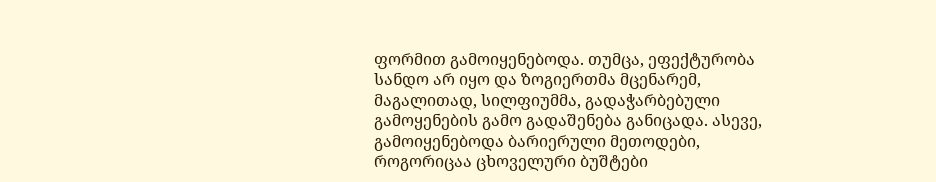ფორმით გამოიყენებოდა. თუმცა, ეფექტურობა სანდო არ იყო და ზოგიერთმა მცენარემ, მაგალითად, სილფიუმმა, გადაჭარბებული გამოყენების გამო გადაშენება განიცადა. ასევე, გამოიყენებოდა ბარიერული მეთოდები, როგორიცაა ცხოველური ბუშტები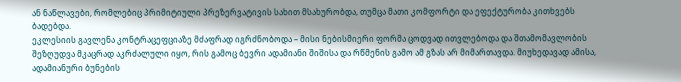ან ნაწლავები, რომლებიც პრიმიტიული პრეზერვატივის სახით მსახურობდა, თუმცა მათი კომფორტი და ეფექტურობა კითხვებს ბადებდა.
ეკლესიის გავლენა კონტრაცეფციაზე მძაფრად იგრძნობოდა – მისი ნებისმიერი ფორმა ცოდვად ითვლებოდა და შთამომავლობის შეზღუდვა მკაცრად აკრძალული იყო, რის გამოც ბევრი ადამიანი შიშისა და რწმენის გამო ამ გზას არ მიმართავდა. მიუხედავად ამისა, ადამიანური ბუნების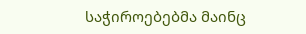საჭიროებებმა მაინც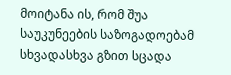მოიტანა ის, რომ შუა საუკუნეების საზოგადოებამ სხვადასხვა გზით სცადა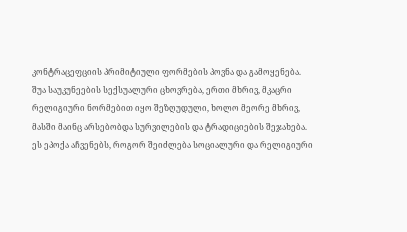კონტრაცეფციის პრიმიტიული ფორმების პოვნა და გამოყენება.
შუა საუკუნეების სექსუალური ცხოვრება, ერთი მხრივ, მკაცრი რელიგიური ნორმებით იყო შეზღუდული, ხოლო მეორე მხრივ, მასში მაინც არსებობდა სურვილების და ტრადიციების შეჯახება. ეს ეპოქა აჩვენებს, როგორ შეიძლება სოციალური და რელიგიური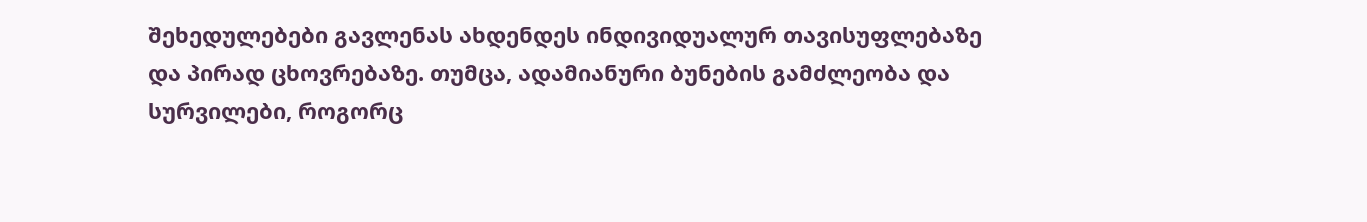შეხედულებები გავლენას ახდენდეს ინდივიდუალურ თავისუფლებაზე და პირად ცხოვრებაზე. თუმცა, ადამიანური ბუნების გამძლეობა და სურვილები, როგორც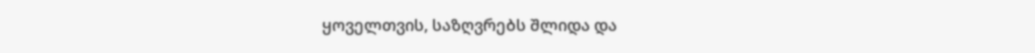ყოველთვის, საზღვრებს შლიდა და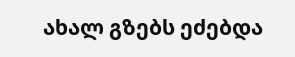ახალ გზებს ეძებდა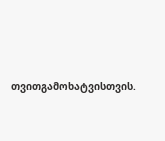თვითგამოხატვისთვის.